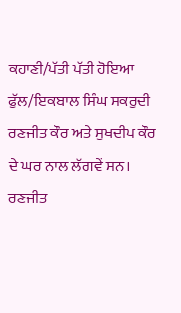ਕਹਾਣੀ/ਪੱਤੀ ਪੱਤੀ ਹੋਇਆ ਫੁੱਲ/ਇਕਬਾਲ ਸਿੰਘ ਸਕਰੁਦੀ
ਰਣਜੀਤ ਕੌਰ ਅਤੇ ਸੁਖਦੀਪ ਕੌਰ ਦੇ ਘਰ ਨਾਲ ਲੱਗਵੇਂ ਸਨ। ਰਣਜੀਤ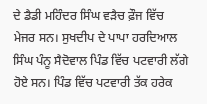ਦੇ ਡੈਡੀ ਮਹਿੰਦਰ ਸਿੰਘ ਵੜੈਚ ਫ਼ੌਜ ਵਿੱਚ ਮੇਜਰ ਸਨ। ਸੁਖਦੀਪ ਦੇ ਪਾਪਾ ਹਰਦਿਆਲ ਸਿੰਘ ਪੰਨੂ ਸੈਦੋਵਾਲ ਪਿੰਡ ਵਿੱਚ ਪਟਵਾਰੀ ਲੱਗੇ ਹੋਏ ਸਨ। ਪਿੰਡ ਵਿੱਚ ਪਟਵਾਰੀ ਤੱਕ ਹਰੇਕ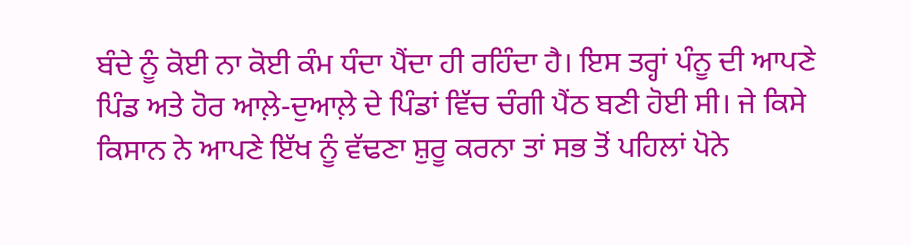ਬੰਦੇ ਨੂੰ ਕੋਈ ਨਾ ਕੋਈ ਕੰਮ ਧੰਦਾ ਪੈਂਦਾ ਹੀ ਰਹਿੰਦਾ ਹੈ। ਇਸ ਤਰ੍ਹਾਂ ਪੰਨੂ ਦੀ ਆਪਣੇ ਪਿੰਡ ਅਤੇ ਹੋਰ ਆਲ਼ੇ-ਦੁਆਲ਼ੇ ਦੇ ਪਿੰਡਾਂ ਵਿੱਚ ਚੰਗੀ ਪੈਂਠ ਬਣੀ ਹੋਈ ਸੀ। ਜੇ ਕਿਸੇ ਕਿਸਾਨ ਨੇ ਆਪਣੇ ਇੱਖ ਨੂੰ ਵੱਢਣਾ ਸ਼ੁਰੂ ਕਰਨਾ ਤਾਂ ਸਭ ਤੋਂ ਪਹਿਲਾਂ ਪੋਨੇ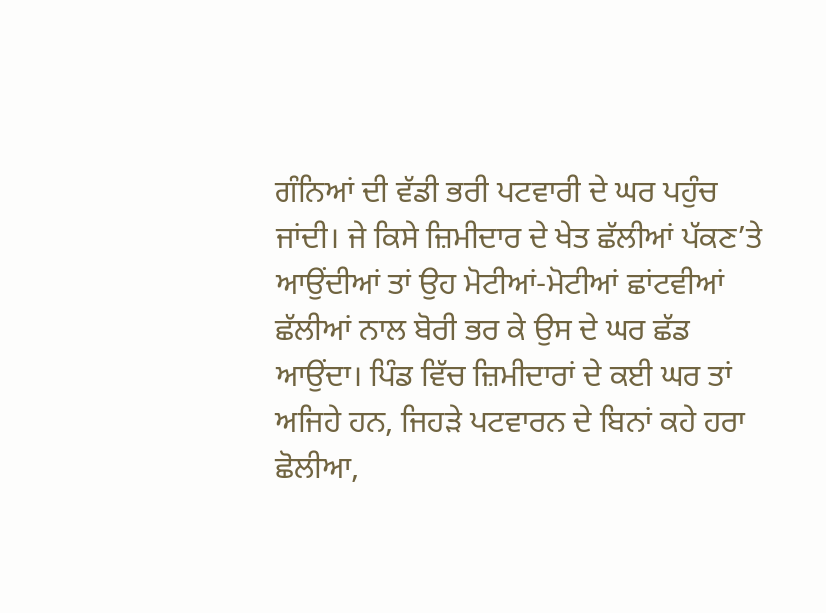ਗੰਨਿਆਂ ਦੀ ਵੱਡੀ ਭਰੀ ਪਟਵਾਰੀ ਦੇ ਘਰ ਪਹੁੰਚ ਜਾਂਦੀ। ਜੇ ਕਿਸੇ ਜ਼ਿਮੀਦਾਰ ਦੇ ਖੇਤ ਛੱਲੀਆਂ ਪੱਕਣ’ਤੇ ਆਉਂਦੀਆਂ ਤਾਂ ਉਹ ਮੋਟੀਆਂ-ਮੋਟੀਆਂ ਛਾਂਟਵੀਆਂ ਛੱਲੀਆਂ ਨਾਲ ਬੋਰੀ ਭਰ ਕੇ ਉਸ ਦੇ ਘਰ ਛੱਡ ਆਉਂਦਾ। ਪਿੰਡ ਵਿੱਚ ਜ਼ਿਮੀਦਾਰਾਂ ਦੇ ਕਈ ਘਰ ਤਾਂ ਅਜਿਹੇ ਹਨ, ਜਿਹੜੇ ਪਟਵਾਰਨ ਦੇ ਬਿਨਾਂ ਕਹੇ ਹਰਾ ਛੋਲੀਆ,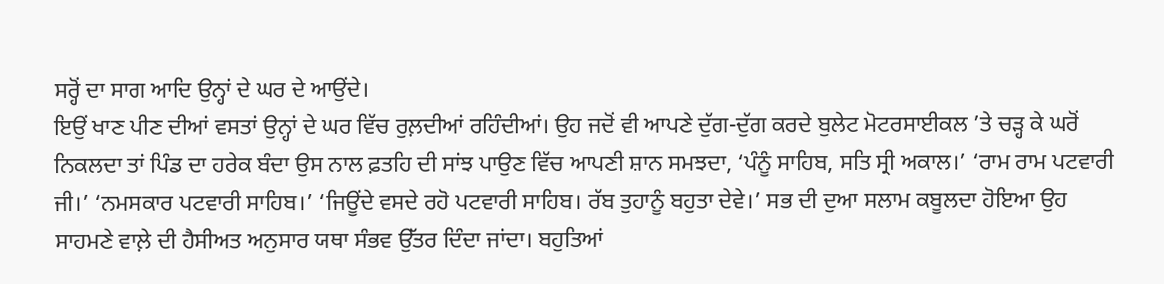ਸਰ੍ਹੋਂ ਦਾ ਸਾਗ ਆਦਿ ਉਨ੍ਹਾਂ ਦੇ ਘਰ ਦੇ ਆਉਂਦੇ।
ਇਉਂ ਖਾਣ ਪੀਣ ਦੀਆਂ ਵਸਤਾਂ ਉਨ੍ਹਾਂ ਦੇ ਘਰ ਵਿੱਚ ਰੁਲ਼ਦੀਆਂ ਰਹਿੰਦੀਆਂ। ਉਹ ਜਦੋਂ ਵੀ ਆਪਣੇ ਦੁੱਗ-ਦੁੱਗ ਕਰਦੇ ਬੁਲੇਟ ਮੋਟਰਸਾਈਕਲ ’ਤੇ ਚੜ੍ਹ ਕੇ ਘਰੋਂ ਨਿਕਲਦਾ ਤਾਂ ਪਿੰਡ ਦਾ ਹਰੇਕ ਬੰਦਾ ਉਸ ਨਾਲ ਫ਼ਤਹਿ ਦੀ ਸਾਂਝ ਪਾਉਣ ਵਿੱਚ ਆਪਣੀ ਸ਼ਾਨ ਸਮਝਦਾ, ‘ਪੰਨੂੰ ਸਾਹਿਬ, ਸਤਿ ਸ੍ਰੀ ਅਕਾਲ।’ ‘ਰਾਮ ਰਾਮ ਪਟਵਾਰੀ ਜੀ।’ ‘ਨਮਸਕਾਰ ਪਟਵਾਰੀ ਸਾਹਿਬ।’ ‘ਜਿਊਂਦੇ ਵਸਦੇ ਰਹੋ ਪਟਵਾਰੀ ਸਾਹਿਬ। ਰੱਬ ਤੁਹਾਨੂੰ ਬਹੁਤਾ ਦੇਵੇ।’ ਸਭ ਦੀ ਦੁਆ ਸਲਾਮ ਕਬੂਲਦਾ ਹੋਇਆ ਉਹ ਸਾਹਮਣੇ ਵਾਲ਼ੇ ਦੀ ਹੈਸੀਅਤ ਅਨੁਸਾਰ ਯਥਾ ਸੰਭਵ ਉੱਤਰ ਦਿੰਦਾ ਜਾਂਦਾ। ਬਹੁਤਿਆਂ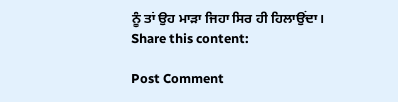ਨੂੰ ਤਾਂ ਉਹ ਮਾੜਾ ਜਿਹਾ ਸਿਰ ਹੀ ਹਿਲਾਉਂਦਾ।
Share this content:

Post Comment